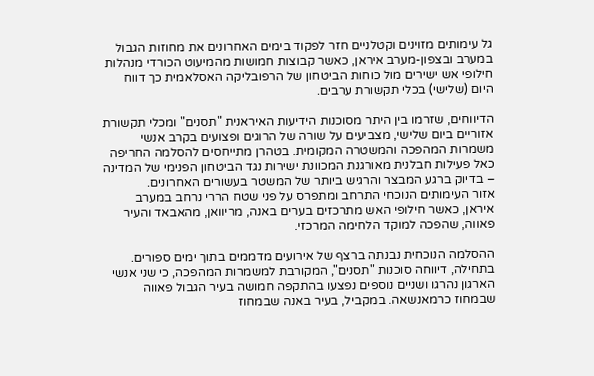גל עימותים מזוינים וקטלניים חזר לפקוד בימים האחרונים את מחוזות הגבול במערב ובצפון-מערב איראן, כאשר קבוצות חמושות מהמיעוט הכורדי מנהלות חילופי אש ישירים מול כוחות הביטחון של הרפובליקה האסלאמית כך דווח היום (שלישי) בכלי תקשורת ערבים.

הדיווחים, שזרמו בין היתר מסוכנות הידיעות האיראנית "תסנים" ומכלי תקשורת אזוריים ביום שלישי, מצביעים על שורה של הרוגים ופצועים בקרב אנשי משמרות המהפכה והמשטרה המקומית. בטהרן מתייחסים להסלמה החריפה כאל פעילות חבלנית מאורגנת המכוונת ישירות נגד הביטחון הפנימי של המדינה – בדיוק ברגע המבצר והרגיש ביותר של המשטר בעשורים האחרונים.
אזור העימותים הנוכחי התרחב ומתפרס על פני שטח הררי נרחב במערב איראן, כאשר חילופי האש מתרכזים בערים באנה, מריוואן, מהאבאד והעיר פאווה, שהפכה למוקד הלחימה המרכזי.

ההסלמה הנוכחית נבנתה ברצף של אירועים מדממים בתוך ימים ספורים. בתחילה, דיווחה סוכנות "תסנים", המקורבת למשמרות המהפכה, כי שני אנשי הארגון נהרגו ושניים נוספים נפצעו בהתקפה חמושה בעיר הגבול פאווה שבמחוז כרמאנשאה. במקביל, בעיר באנה שבמחוז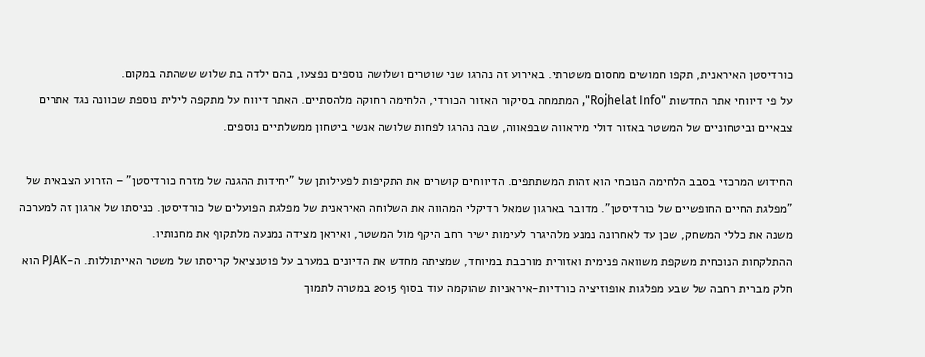כורדיסטן האיראנית, תקפו חמושים מחסום משטרתי. באירוע זה נהרגו שני שוטרים ושלושה נוספים נפצעו, בהם ילדה בת שלוש ששהתה במקום.
על פי דיווחי אתר החדשות "Rojhelat Info", המתמחה בסיקור האזור הכורדי, הלחימה רחוקה מלהסתיים. האתר דיווח על מתקפה לילית נוספת שכוונה נגד אתרים צבאיים וביטחוניים של המשטר באזור דולי מיראווה שבפאווה, שבה נהרגו לפחות שלושה אנשי ביטחון ממשלתיים נוספים.

החידוש המרכזי בסבב הלחימה הנוכחי הוא זהות המשתתפים. הדיווחים קושרים את התקיפות לפעילותן של "יחידות ההגנה של מזרח כורדיסטן" – הזרוע הצבאית של "מפלגת החיים החופשיים של כורדיסטן". מדובר בארגון שמאל רדיקלי המהווה את השלוחה האיראנית של מפלגת הפועלים של כורדיסטן. כניסתו של ארגון זה למערכה משנה את כללי המשחק, שכן עד לאחרונה נמנע מלהיגרר לעימות ישיר רחב היקף מול המשטר, ואיראן מצידה נמנעה מלתקוף את מחנותיו.
ההתלקחות הנוכחית משקפת משוואה פנימית ואזורית מורכבת במיוחד, שמציתה מחדש את הדיונים במערב על פוטנציאל קריסתו של משטר האייתוללות. ה-PJAK הוא חלק מברית רחבה של שבע מפלגות אופוזיציה כורדיות-איראניות שהוקמה עוד בסוף 2015 במטרה לתמוך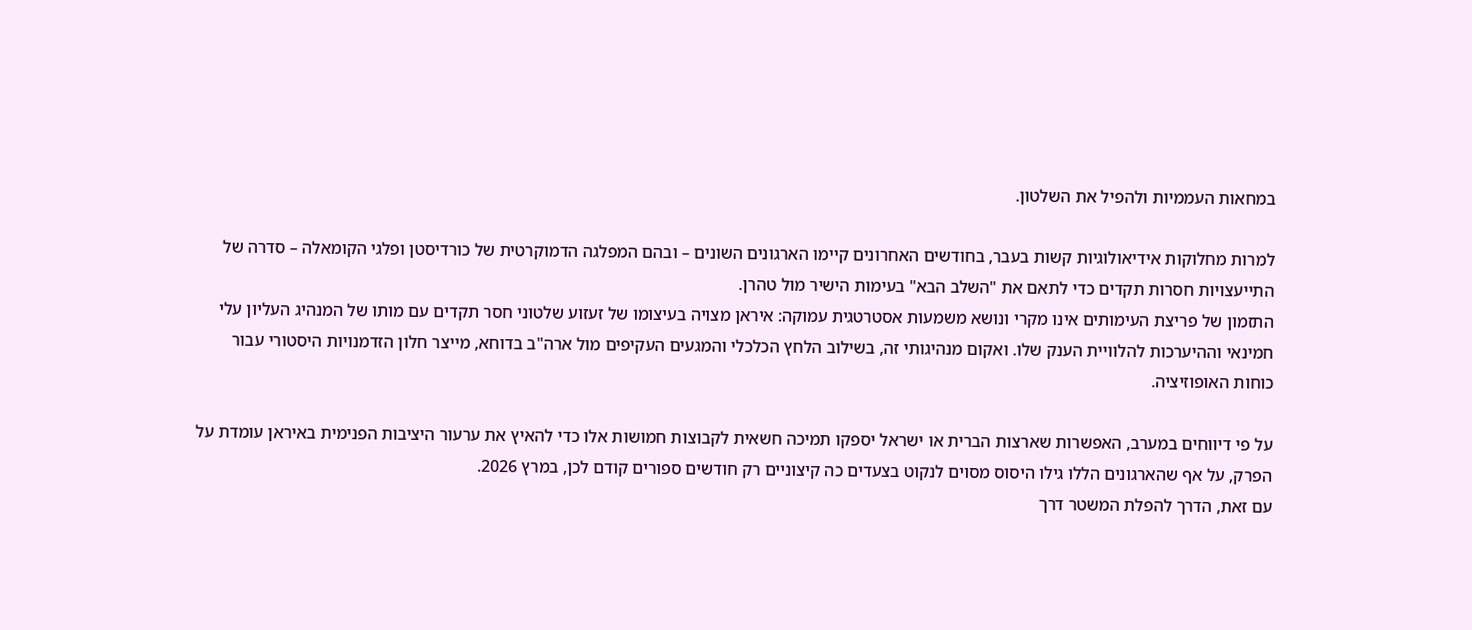במחאות העממיות ולהפיל את השלטון.

למרות מחלוקות אידיאולוגיות קשות בעבר, בחודשים האחרונים קיימו הארגונים השונים – ובהם המפלגה הדמוקרטית של כורדיסטן ופלגי הקומאלה – סדרה של התייעצויות חסרות תקדים כדי לתאם את "השלב הבא" בעימות הישיר מול טהרן.
התזמון של פריצת העימותים אינו מקרי ונושא משמעות אסטרטגית עמוקה: איראן מצויה בעיצומו של זעזוע שלטוני חסר תקדים עם מותו של המנהיג העליון עלי חמינאי וההיערכות להלוויית הענק שלו. ואקום מנהיגותי זה, בשילוב הלחץ הכלכלי והמגעים העקיפים מול ארה"ב בדוחא, מייצר חלון הזדמנויות היסטורי עבור כוחות האופוזיציה.

על פי דיווחים במערב, האפשרות שארצות הברית או ישראל יספקו תמיכה חשאית לקבוצות חמושות אלו כדי להאיץ את ערעור היציבות הפנימית באיראן עומדת על הפרק, על אף שהארגונים הללו גילו היסוס מסוים לנקוט בצעדים כה קיצוניים רק חודשים ספורים קודם לכן, במרץ 2026.
עם זאת, הדרך להפלת המשטר דרך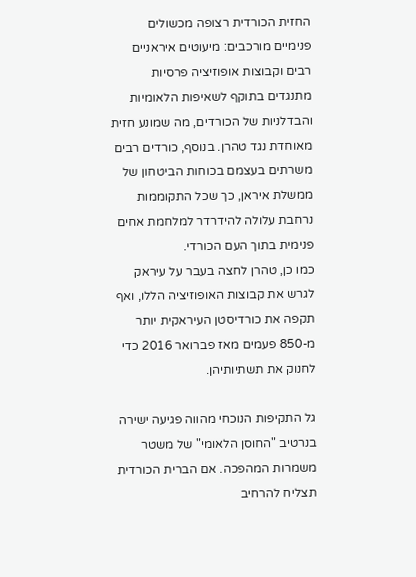החזית הכורדית רצופה מכשולים פנימיים מורכבים: מיעוטים איראניים רבים וקבוצות אופוזיציה פרסיות מתנגדים בתוקף לשאיפות הלאומיות והבדלניות של הכורדים, מה שמונע חזית מאוחדת נגד טהרן. בנוסף, כורדים רבים משרתים בעצמם בכוחות הביטחון של ממשלת איראן, כך שכל התקוממות נרחבת עלולה להידרדר למלחמת אחים פנימית בתוך העם הכורדי.
כמו כן, טהרן לחצה בעבר על עיראק לגרש את קבוצות האופוזיציה הללו, ואף תקפה את כורדיסטן העיראקית יותר מ-850 פעמים מאז פברואר 2016 כדי לחנוק את תשתיותיהן.

גל התקיפות הנוכחי מהווה פגיעה ישירה בנרטיב "החוסן הלאומי" של משטר משמרות המהפכה. אם הברית הכורדית תצליח להרחיב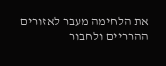את הלחימה מעבר לאזורים ההרריים ולחבור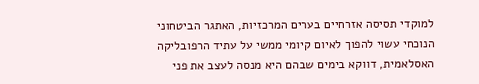למוקדי תסיסה אזרחיים בערים המרכזיות, האתגר הביטחוני הנוכחי עשוי להפוך לאיום קיומי ממשי על עתיד הרפובליקה האסלאמית, דווקא בימים שבהם היא מנסה לעצב את פני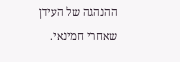ההנהגה של העידן שאחרי חמינאי.